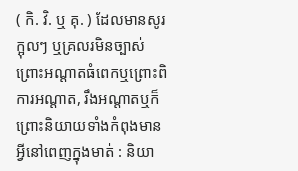( កិ. វិ. ឬ គុ. ) ដែលមានសូរក្អុលៗ ឬគ្រលរមិនច្បាស់ ព្រោះអណ្ដាតធំពេកឬព្រោះពិការអណ្ដាត, រឹងអណ្តាតឬក៏ព្រោះនិយាយទាំងកំពុងមានអ្វីនៅពេញក្នុងមាត់ : និយា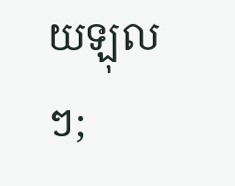យឡុលៗ;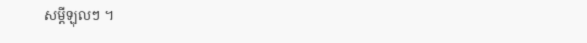សម្ដីឡុលៗ ។